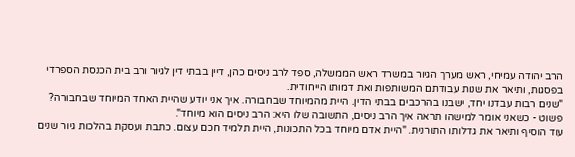הרב יהודה עמיחי, ראש מערך הגיור במשרד ראש הממשלה, ספד לרב ניסים כהן, דיין בבתי דין לגיור ורב בית הכנסת הספרדי בפסגות, ותיאר את שנות עבודתם המשותפות ואת דמותו הייחודית.
"שנים רבות עבדנו יחד, ישבנו בהרכבים בבתי הדין. היית מהמיוחד שבחבורה. איך אני יודע שהיית האחד המיוחד שבחבורה? פשוט - כשאני אומר למישהו תראה איך הרב ניסים, התשובה שלו היא: הרב ניסים הוא מיוחד".
עוד הוסיף ותיאר את גדלותו התורנית. "היית אדם מיוחד בכל התכונות, היית תלמיד חכם עצום. כתבת ועסקת בהלכות גיור שנים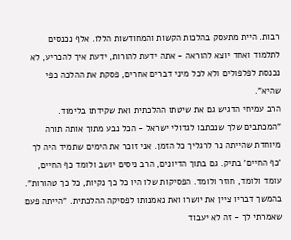רבות. היית מתעסק בהלכות הקשות והמחודשות הללו. אלף נכנסים לתלמוד ואחד יוצא להוראה - אתה ידעת להורות, ידעת איך להכריע, לא נכנסת לפלפולים ולא לכל מיני דברים אחרים, פסקת את ההלכה כפי שהיא".
הרב עמיחי הדגיש גם את שיטתו ההלכתית ואת שקידתו בלימוד. "המכתבים שלך שנכתבו לגדולי ישראל - הכל נבע מתוך אותה תורה מיוחדת שהייתה נר לרגליך כל הזמן. אני זוכר את הימים שתמיד היה לך 'כף החיים' בתיק. גם בתוך הדיונים, הרב ניסים יושב ולומד כף החיים, עומד ולומד, חוזר ולומד. הפסיקות שלו היו כל כך נקיות, כל כך טהורות".
בהמשך דבריו ציין את יושרו ואת נאמנותו לפסיקה ההלכתית. "הייתה פעם שאמרתי לך - זה לא יעבוד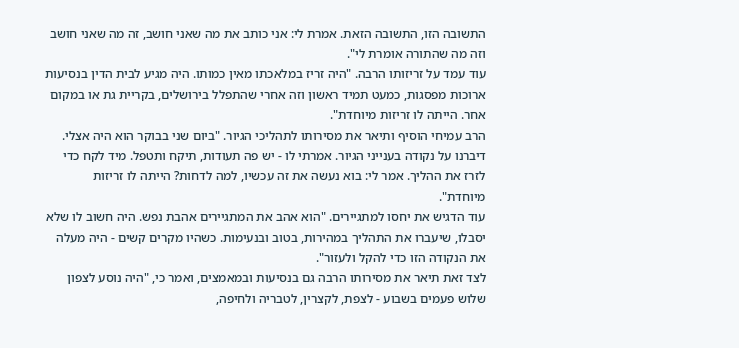התשובה הזו, התשובה הזאת. אמרת לי: אני כותב את מה שאני חושב, זה מה שאני חושב וזה מה שהתורה אומרת לי".
עוד עמד על זריזותו הרבה. "היה זריז במלאכתו מאין כמותו. היה מגיע לבית הדין בנסיעות ארוכות מפסגות, כמעט תמיד ראשון וזה אחרי שהתפלל בירושלים, בקריית גת או במקום אחר. הייתה לו זריזות מיוחדת".
הרב עמיחי הוסיף ותיאר את מסירותו לתהליכי הגיור. "ביום שני בבוקר הוא היה אצלי. דיברנו על נקודה בענייני הגיור. אמרתי לו - יש פה תעודות, תיקח ותטפל. מיד לקח כדי לזרז את ההליך. אמר לי: בוא נעשה את זה עכשיו, למה לדחות? הייתה לו זריזות מיוחדת".
עוד הדגיש את יחסו למתגיירים. "הוא אהב את המתגיירים אהבת נפש. היה חשוב לו שלא יסבלו, שיעברו את התהליך במהירות, בטוב ובנעימות. כשהיו מקרים קשים - היה מעלה את הנקודה הזו כדי להקל ולעזור".
לצד זאת תיאר את מסירותו הרבה גם בנסיעות ובמאמצים, ואמר כי, "היה נוסע לצפון שלוש פעמים בשבוע - לצפת, לקצרין, לטבריה ולחיפה,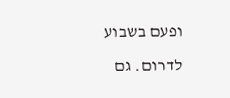ופעם בשבוע לדרום. גם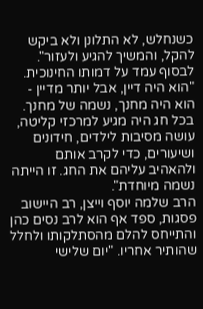כשנחלש, לא התלונן ולא ביקש להקל, והמשיך להגיע ולעזור".
לבסוף עמד על דמותו החינוכית. "הוא היה דיין, אבל יותר מדיין - הוא היה מחנך, נשמה של מחנך. בכל חג היה מגיע למרכזי קליטה, עושה מסיבות לילדים, חידונים ושיעורים, כדי לקרב אותם ולהאהיב עליהם את החג. זו הייתה נשמה מיוחדת".
הרב שלמה יוסף וייצן, רב היישוב פסגות, ספד אף הוא לרב נסים כהן והתייחס להלם מהסתלקותו ולחלל שהותיר אחריו. "יום שלישי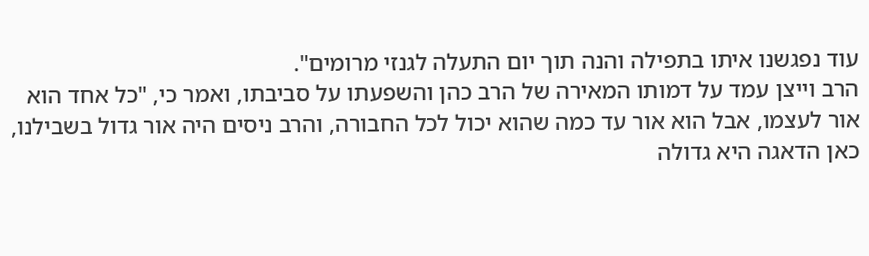עוד נפגשנו איתו בתפילה והנה תוך יום התעלה לגנזי מרומים".
הרב וייצן עמד על דמותו המאירה של הרב כהן והשפעתו על סביבתו, ואמר כי, "כל אחד הוא אור לעצמו, אבל הוא אור עד כמה שהוא יכול לכל החבורה, והרב ניסים היה אור גדול בשבילנו, כאן הדאגה היא גדולה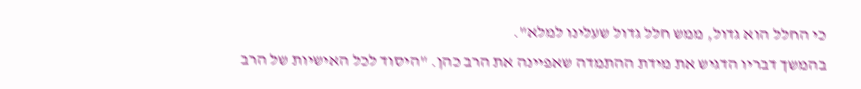כי החלל הוא גדול, ממש חלל גדול שעלינו למלא".
בהמשך דבריו הדגיש את מידת ההתמדה שאפיינה את הרב כהן. "היסוד לכל האישיות של הרב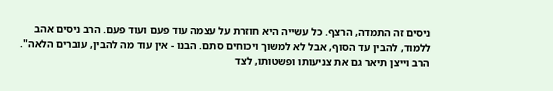ניסים זה התמדה, הרצף. כל עשייה היא חוזרת על עצמה עוד פעם ועוד פעם. הרב ניסים אהב ללמוד, להבין עד הסוף, אבל לא למשוך ויכוחים סתם. הבנו - אין עוד מה להבין, עוברים הלאה".
הרב וייצן תיאר גם את צניעותו ופשטותו, לצד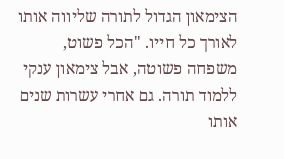הצימאון הגדול לתורה שליווה אותו לאורך כל חייו. "הכל פשוט, משפחה פשוטה, אבל צימאון ענקי ללמוד תורה. גם אחרי עשרות שנים אותו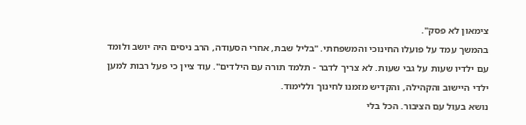צימאון לא פסק".
בהמשך עמד על פועלו החינוכי והמשפחתי. "בליל שבת, אחרי הסעודה, הרב ניסים היה יושב ולומד עם ילדיו שעות על גבי שעות. לא צריך לדבר - תלמד תורה עם הילדים". עוד ציין כי פעל רבות למען ילדי היישוב והקהילה, והקדיש מזמנו לחינוך וללימוד.
נושא בעול עם הציבור. הכל בלי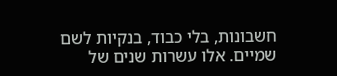חשבונות, בלי כבוד, בנקיות לשם שמיים. אלו עשרות שנים של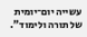עשייה יום־יומית של תורה ולימוד".